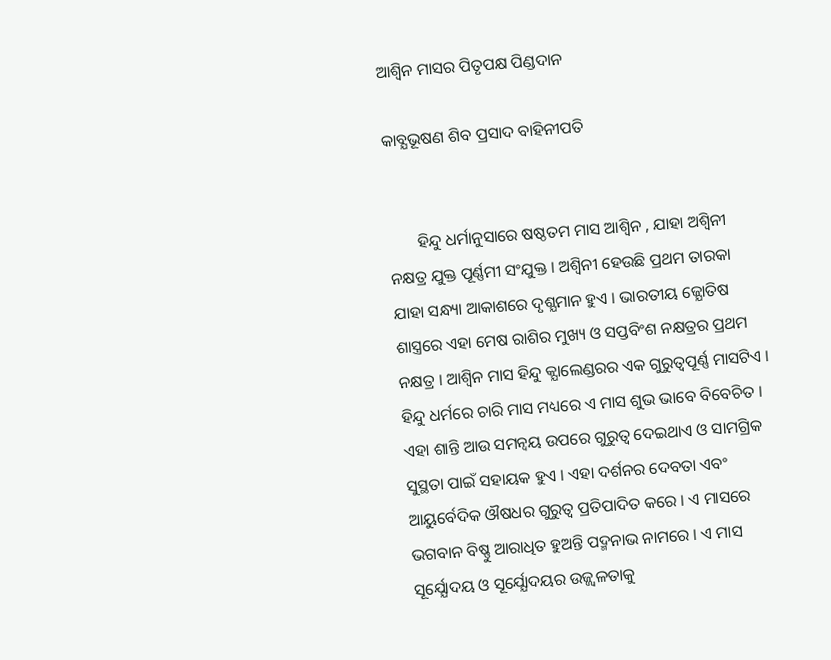ଆଶ୍ବିନ ମାସର ପିତୃପକ୍ଷ ପିଣ୍ଡଦାନ

କାବ୍ଯଭୂଷଣ ଶିବ ପ୍ରସାଦ ବାହିନୀପତି


       ହିନ୍ଦୁ ଧର୍ମାନୁସାରେ ଷଷ୍ଠତମ ମାସ ଆଶ୍ବିନ , ଯାହା ଅଶ୍ବିନୀ ନକ୍ଷତ୍ର ଯୁକ୍ତ ପୂର୍ଣ୍ଣମୀ ସଂଯୁକ୍ତ । ଅଶ୍ବିନୀ ହେଉଛି ପ୍ରଥମ ତାରକା ଯାହା ସନ୍ଧ୍ୟା ଆକାଶରେ ଦୃଶ୍ଯମାନ ହୁଏ । ଭାରତୀୟ ଜ୍ଯୋତିଷ ଶାସ୍ତ୍ରରେ ଏହା ମେଷ ରାଶିର ମୁଖ୍ୟ ଓ ସପ୍ତବିଂଶ ନକ୍ଷତ୍ରର ପ୍ରଥମ ନକ୍ଷତ୍ର । ଆଶ୍ବିନ ମାସ ହିନ୍ଦୁ କ୍ଯାଲେଣ୍ଡରର ଏକ ଗୁରୁତ୍ବପୂର୍ଣ୍ଣ ମାସଟିଏ । ହିନ୍ଦୁ ଧର୍ମରେ ଚାରି ମାସ ମଧ୍ୟରେ ଏ ମାସ ଶୁଭ ଭାବେ ବିବେଚିତ । ଏହା ଶାନ୍ତି ଆଉ ସମନ୍ବୟ ଉପରେ ଗୁରୁତ୍ବ ଦେଇଥାଏ ଓ ସାମଗ୍ରିକ ସୁସ୍ଥତା ପାଇଁ ସହାୟକ ହୁଏ । ଏହା ଦର୍ଶନର ଦେବତା ଏବଂ ଆୟୁର୍ବେଦିକ ଔଷଧର ଗୁରୁତ୍ବ ପ୍ରତିପାଦିତ କରେ । ଏ ମାସରେ ଭଗବାନ ବିଷ୍ଣୁ ଆରାଧିତ ହୁଅନ୍ତି ପଦ୍ମନାଭ ନାମରେ । ଏ ମାସ ସୂର୍ଯ୍ଯୋଦୟ ଓ ସୂର୍ଯ୍ଯୋଦୟର ଉଜ୍ଜ୍ୱଳତାକୁ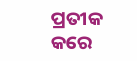ପ୍ରତୀକ କରେ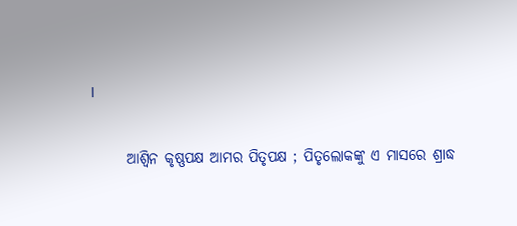।

      ଆଶ୍ବିନ କୃଷ୍ଣପକ୍ଷ ଆମର ପିତୃପକ୍ଷ ; ପିତୃଲୋକଙ୍କୁ ଏ ମାସରେ ଶ୍ରାଦ୍ଧ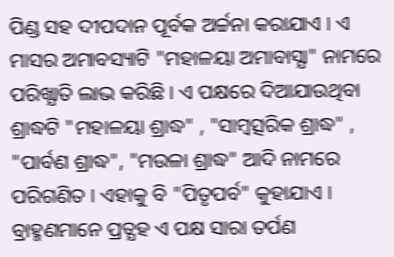ପିଣ୍ଡ ସହ ଦୀପଦାନ ପୂର୍ବକ ଅର୍ଚ୍ଚନା କରାଯାଏ । ଏ ମାସର ଅମାବସ୍ୟାଟି "ମହାଳୟା ଅମାବାସ୍ଯା" ନାମରେ ପରିଖ୍ଯାତି ଲାଭ କରିଛି । ଏ ପକ୍ଷରେ ଦିଆଯାଉଥିବା ଶ୍ରାଦ୍ଧଟି "ମହାଳୟା ଶ୍ରାଦ୍ଧ" , "ସାମ୍ବତ୍ସରିକ ଶ୍ରାଦ୍ଧ" , "ପାର୍ବଣ ଶ୍ରାଦ୍ଧ", "ମଉଳା ଶ୍ରାଦ୍ଧ" ଆଦି ନାମରେ ପରିଗଣିତ । ଏହାକୁ ବି "ପିତୃପର୍ବ" କୁହାଯାଏ । ବ୍ରାହ୍ମଣମାନେ ପ୍ରତ୍ଯହ ଏ ପକ୍ଷ ସାରା ତର୍ପଣ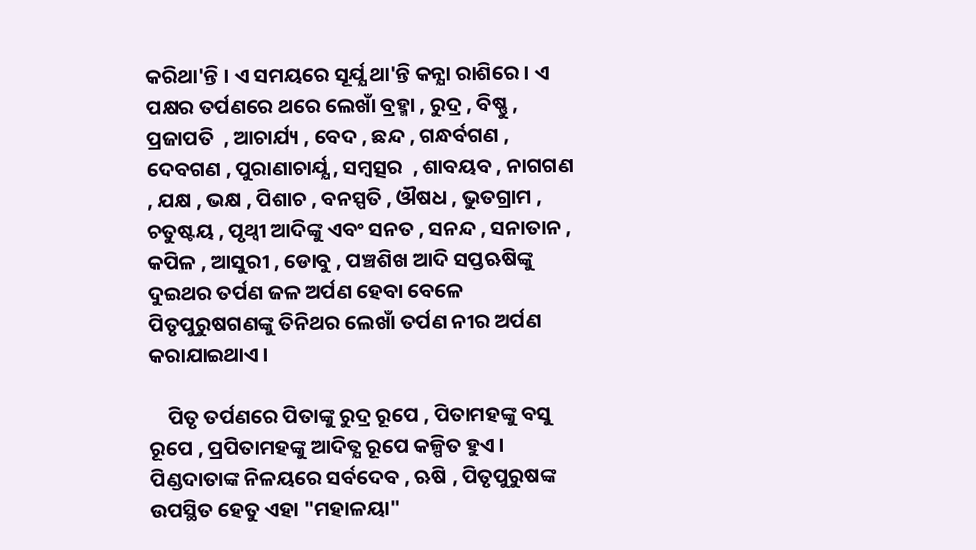କରିଥା'ନ୍ତି । ଏ ସମୟରେ ସୂର୍ଯ୍ଯ ଥା'ନ୍ତି କନ୍ଯା ରାଶିରେ । ଏ ପକ୍ଷର ତର୍ପଣରେ ଥରେ ଲେଖାଁ ବ୍ରହ୍ମା , ରୁଦ୍ର , ବିଷ୍ଣୁ , ପ୍ରଜାପତି  , ଆଚାର୍ଯ୍ୟ , ବେଦ , ଛନ୍ଦ , ଗନ୍ଧର୍ବଗଣ , ଦେବଗଣ , ପୁରାଣାଚାର୍ଯ୍ଯ , ସମ୍ବତ୍ସର  , ଶାବୟବ , ନାଗଗଣ , ଯକ୍ଷ , ଭକ୍ଷ , ପିଶାଚ , ବନସ୍ପତି , ଔଷଧ , ଭୁତଗ୍ରାମ , ଚତୁଷ୍ଟୟ , ପୃଥ୍ବୀ ଆଦିଙ୍କୁ ଏବଂ ସନତ , ସନନ୍ଦ , ସନାତାନ , କପିଳ , ଆସୁରୀ , ଡୋବୁ , ପଞ୍ଚଶିଖ ଆଦି ସପ୍ତଋଷିଙ୍କୁ ଦୁଇଥର ତର୍ପଣ ଜଳ ଅର୍ପଣ ହେବା ବେଳେ ପିତୃପୁରୁଷଗଣଙ୍କୁ ତିନିଥର ଲେଖାଁ ତର୍ପଣ ନୀର ଅର୍ପଣ କରାଯାଇଥାଏ ।

    ପିତୃ ତର୍ପଣରେ ପିତାଙ୍କୁ ରୁଦ୍ର ରୂପେ , ପିତାମହଙ୍କୁ ବସୁ ରୂପେ , ପ୍ରପିତାମହଙ୍କୁ ଆଦିତ୍ଯ ରୂପେ କଳ୍ପିତ ହୁଏ । ପିଣ୍ଡଦାତାଙ୍କ ନିଳୟରେ ସର୍ବଦେବ , ଋଷି , ପିତୃପୁରୁଷଙ୍କ ଉପସ୍ଥିତ ହେତୁ ଏହା "ମହାଳୟା"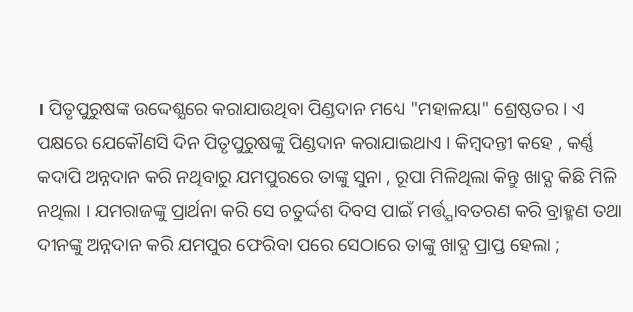। ପିତୃପୁରୁଷଙ୍କ ଉଦ୍ଦେଶ୍ଯରେ କରାଯାଉଥିବା ପିଣ୍ଡଦାନ ମଧ୍ୟେ "ମହାଳୟା" ଶ୍ରେଷ୍ଠତର । ଏ ପକ୍ଷରେ ଯେକୌଣସି ଦିନ ପିତୃପୁରୁଷଙ୍କୁ ପିଣ୍ଡଦାନ କରାଯାଇଥାଏ । କିମ୍ବଦନ୍ତୀ କହେ , କର୍ଣ୍ଣ କଦାପି ଅନ୍ନଦାନ କରି ନଥିବାରୁ ଯମପୁରରେ ତାଙ୍କୁ ସୁନା , ରୂପା ମିଳିଥିଲା କିନ୍ତୁ ଖାଦ୍ଯ କିଛି ମିଳି ନଥିଲା । ଯମରାଜଙ୍କୁ ପ୍ରାର୍ଥନା କରି ସେ ଚତୁର୍ଦ୍ଦଶ ଦିବସ ପାଇଁ ମର୍ତ୍ତ୍ଯାବତରଣ କରି ବ୍ରାହ୍ମଣ ତଥା ଦୀନଙ୍କୁ ଅନ୍ନଦାନ କରି ଯମପୁର ଫେରିବା ପରେ ସେଠାରେ ତାଙ୍କୁ ଖାଦ୍ଯ ପ୍ରାପ୍ତ ହେଲା ;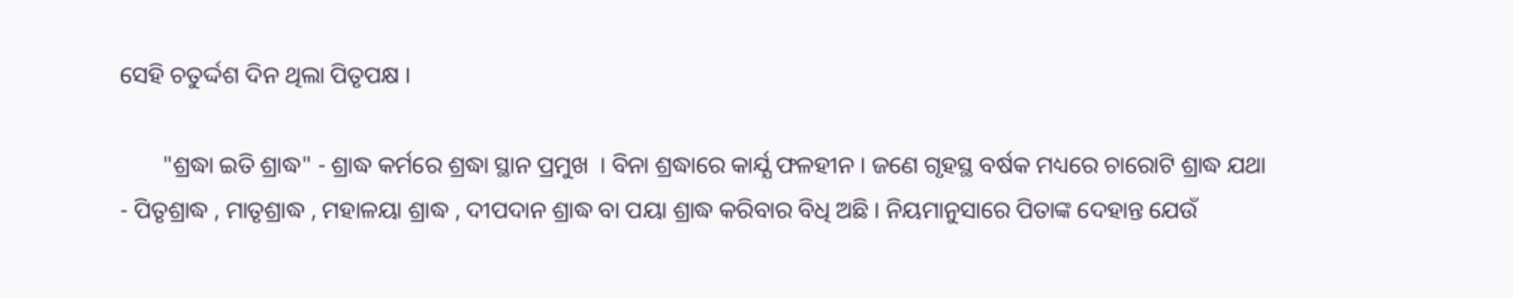ସେହି ଚତୁର୍ଦ୍ଦଶ ଦିନ ଥିଲା ପିତୃପକ୍ଷ ।

       "ଶ୍ରଦ୍ଧା ଇତି ଶ୍ରାଦ୍ଧ" - ଶ୍ରାଦ୍ଧ କର୍ମରେ ଶ୍ରଦ୍ଧା ସ୍ଥାନ ପ୍ରମୁଖ  । ବିନା ଶ୍ରଦ୍ଧାରେ କାର୍ଯ୍ଯ ଫଳହୀନ । ଜଣେ ଗୃହସ୍ଥ ବର୍ଷକ ମଧ୍ୟରେ ଚାରୋଟି ଶ୍ରାଦ୍ଧ ଯଥା - ପିତୃଶ୍ରାଦ୍ଧ , ମାତୃଶ୍ରାଦ୍ଧ , ମହାଳୟା ଶ୍ରାଦ୍ଧ , ଦୀପଦାନ ଶ୍ରାଦ୍ଧ ବା ପୟା ଶ୍ରାଦ୍ଧ କରିବାର ବିଧି ଅଛି । ନିୟମାନୁସାରେ ପିତାଙ୍କ ଦେହାନ୍ତ ଯେଉଁ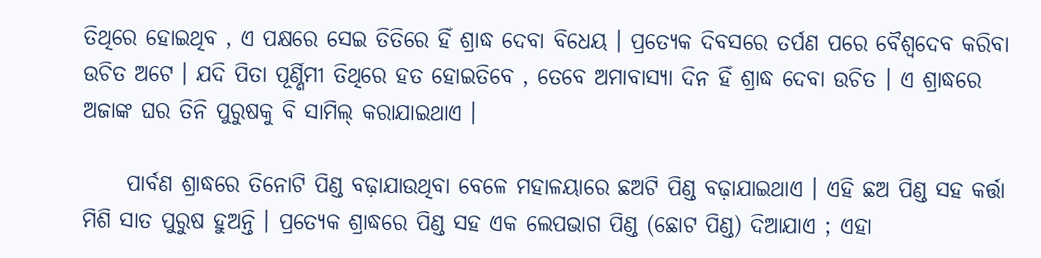ତିଥିରେ ହୋଇଥିବ , ଏ ପକ୍ଷରେ ସେଇ ତିତିରେ ହିଁ ଶ୍ରାଦ୍ଧ ଦେବା ବିଧେୟ । ପ୍ରତ୍ଯେକ ଦିବସରେ ତର୍ପଣ ପରେ ବୈଶ୍ବଦେବ କରିବା ଉଚିତ ଅଟେ । ଯଦି ପିତା ପୂର୍ଣ୍ଣିମୀ ତିଥିରେ ହତ ହୋଇତିବେ , ତେବେ ଅମାବାସ୍ଯା ଦିନ ହିଁ ଶ୍ରାଦ୍ଧ ଦେବା ଉଚିତ । ଏ ଶ୍ରାଦ୍ଧରେ ଅଜାଙ୍କ ଘର ତିନି ପୁରୁଷକୁ ବି ସାମିଲ୍‌ କରାଯାଇଥାଏ ।

     ପାର୍ବଣ ଶ୍ରାଦ୍ଧରେ ତିନୋଟି ପିଣ୍ଡ ବଢ଼ାଯାଉଥିବା ବେଳେ ମହାଳୟାରେ ଛଅଟି ପିଣ୍ଡ ବଢ଼ାଯାଇଥାଏ । ଏହି ଛଅ ପିଣ୍ଡ ସହ କର୍ତ୍ତା ମିଶି ସାତ ପୁରୁଷ ହୁଅନ୍ତି । ପ୍ରତ୍ଯେକ ଶ୍ରାଦ୍ଧରେ ପିଣ୍ଡ ସହ ଏକ ଲେପଭାଗ ପିଣ୍ଡ (ଛୋଟ ପିଣ୍ଡ) ଦିଆଯାଏ ; ଏହା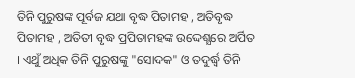ତିନି ପୁରୁଷଙ୍କ ପୂର୍ବଜ ଯଥା ବୃଦ୍ଧ ପିତାମହ , ଅତିବୃଦ୍ଧ ପିତାମହ , ଅତିତୀ ବୃଦ୍ଧ ପ୍ରପିତାମହଙ୍କ ଉଦ୍ଦେଶ୍ଯରେ ଅର୍ପିତ । ଏଥୁଁ ଅଧିକ ତିନି ପୁରୁଷଙ୍କୁ "ସୋଦକ" ଓ ତଦୁର୍ଦ୍ଧ୍ବ ତିନି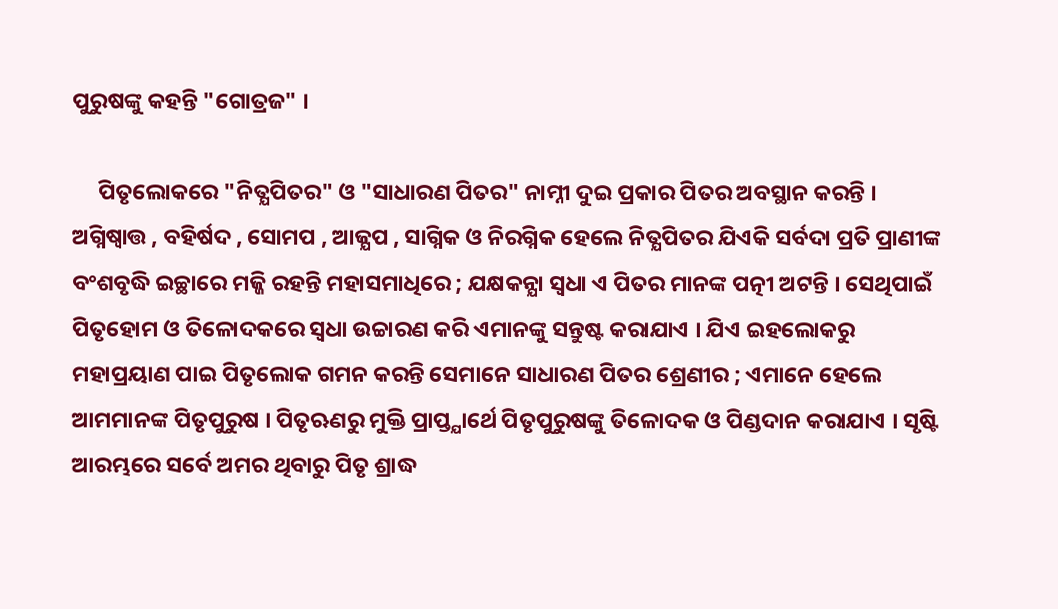ପୁରୁଷଙ୍କୁ କହନ୍ତି "ଗୋତ୍ରଜ" ।

     ପିତୃଲୋକରେ "ନିତ୍ଯପିତର" ଓ "ସାଧାରଣ ପିତର" ନାମ୍ନୀ ଦୁଇ ପ୍ରକାର ପିତର ଅବସ୍ଥାନ କରନ୍ତି । ଅଗ୍ନିଷ୍ବାତ୍ତ , ବହିର୍ଷଦ , ସୋମପ , ଆଜ୍ଯପ , ସାଗ୍ନିକ ଓ ନିରଗ୍ନିକ ହେଲେ ନିତ୍ଯପିତର ଯିଏକି ସର୍ବଦା ପ୍ରତି ପ୍ରାଣୀଙ୍କ ବଂଶବୃଦ୍ଧି ଇଚ୍ଛାରେ ମଜ୍ଜି ରହନ୍ତି ମହାସମାଧିରେ ; ଯକ୍ଷକନ୍ଯା ସ୍ବଧା ଏ ପିତର ମାନଙ୍କ ପତ୍ନୀ ଅଟନ୍ତି । ସେଥିପାଇଁ ପିତୃହୋମ ଓ ତିଳୋଦକରେ ସ୍ବଧା ଉଚ୍ଚାରଣ କରି ଏମାନଙ୍କୁ ସନ୍ତୁଷ୍ଟ କରାଯାଏ । ଯିଏ ଇହଲୋକରୁ ମହାପ୍ରୟାଣ ପାଇ ପିତୃଲୋକ ଗମନ କରନ୍ତି ସେମାନେ ସାଧାରଣ ପିତର ଶ୍ରେଣୀର ; ଏମାନେ ହେଲେ ଆମମାନଙ୍କ ପିତୃପୁରୁଷ । ପିତୃଋଣରୁ ମୁକ୍ତି ପ୍ରାପ୍ତ୍ଯାର୍ଥେ ପିତୃପୁରୁଷଙ୍କୁ ତିଳୋଦକ ଓ ପିଣ୍ଡଦାନ କରାଯାଏ । ସୃଷ୍ଟି ଆରମ୍ଭରେ ସର୍ବେ ଅମର ଥିବାରୁ ପିତୃ ଶ୍ରାଦ୍ଧ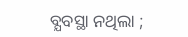ବ୍ଯବସ୍ଥା ନଥିଲା ;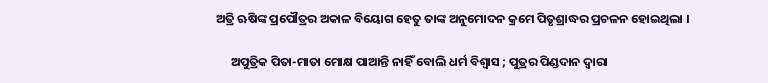ଅତ୍ରି ଋଷିଙ୍କ ପ୍ରପୌତ୍ରର ଅକାଳ ବିୟୋଗ ହେତୁ ତାଙ୍କ ଅନୁମୋଦନ କ୍ରମେ ପିତୃଶ୍ରାଦ୍ଧର ପ୍ରଚଳନ ହୋଇଥିଲା ।

     ଅପୁତ୍ରିକ ପିତା-ମାତା ମୋକ୍ଷ ପାଆନ୍ତି ନାହିଁ ବୋଲି ଧର୍ମ ବିଶ୍ବାସ ; ପୁତ୍ରର ପିଣ୍ଡଦାନ ଦ୍ବାରା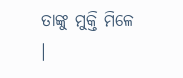ତାଙ୍କୁ ମୁକ୍ତି ମିଳେ ।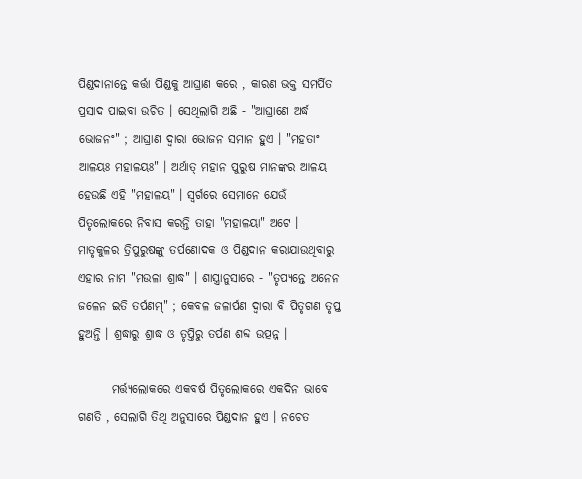ପିଣ୍ଡଦାନାନ୍ତେ କର୍ତ୍ତା ପିଣ୍ଡକୁ ଆଘ୍ରାଣ କରେ , କାରଣ ଭକ୍ତ ସମର୍ପିତ ପ୍ରସାଦ ପାଇବା ଉଚିତ । ସେଥିଲାଗି ଅଛି - "ଆଘ୍ରାଣେ ଅର୍ଦ୍ଧ ଭୋଜନଂ" ; ଆଘ୍ରାଣ ଦ୍ବାରା ଭୋଜନ ସମାନ ହୁଏ । "ମହତାଂ ଆଳୟଃ ମହାଳୟଃ" । ଅର୍ଥାତ୍‌ ମହାନ ପୁରୁଷ ମାନଙ୍କର ଆଳୟ ହେଉଛି ଏହି "ମହାଳୟ" । ସ୍ବର୍ଗରେ ସେମାନେ ଯେଉଁ ପିତୃଲୋକରେ ନିବାସ କରନ୍ତି ତାହା "ମହାଳୟା" ଅଟେ । ମାତୃକୁଳର ତ୍ରିପୁରୁଷଙ୍କୁ ତର୍ପଣୋଦକ ଓ ପିଣ୍ଡଦାନ କରାଯାଉଥିବାରୁ ଏହାର ନାମ "ମଉଳା ଶ୍ରାଦ୍ଧ" । ଶାସ୍ତ୍ରାନୁସାରେ - "ତୃପ୍ଯନ୍ତେ ଅନେନ ଜଳେନ ଇତି ତର୍ପଣମ୍‌" ; କେବଳ ଜଳାର୍ପଣ ଦ୍ବାରା ବି ପିତୃଗଣ ତୃପ୍ତ ହୁଅନ୍ତି । ଶ୍ରଦ୍ଧାରୁ ଶ୍ରାଦ୍ଧ ଓ ତୃପ୍ତିରୁ ତର୍ପଣ ଶବ୍ଦ ଉତ୍ପନ୍ନ ।

       ମର୍ତ୍ତ୍ୟଲୋକରେ ଏକବର୍ଷ ପିତୃଲୋକରେ ଏକଦିନ ଭାବେ ଗଣତି , ସେଲାଗି ତିଥି ଅନୁସାରେ ପିଣ୍ଡଦାନ ହୁଏ । ନଚେତ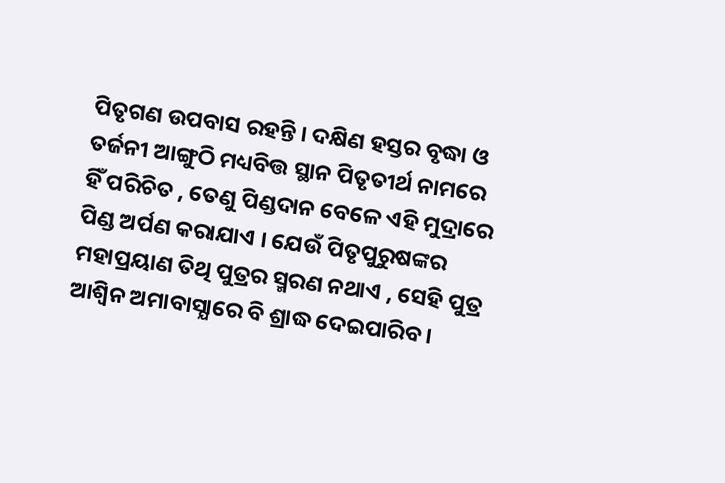ପିତୃଗଣ ଉପବାସ ରହନ୍ତି । ଦକ୍ଷିଣ ହସ୍ତର ବୃଦ୍ଧା ଓ ତର୍ଜନୀ ଆଙ୍ଗୁଠି ମଧ୍ୟବିତ୍ତ ସ୍ଥାନ ପିତୃତୀର୍ଥ ନାମରେ ହିଁ ପରିଚିତ , ତେଣୁ ପିଣ୍ଡଦାନ ବେଳେ ଏହି ମୁଦ୍ରାରେ ପିଣ୍ଡ ଅର୍ପଣ କରାଯାଏ । ଯେଉଁ ପିତୃପୁରୁଷଙ୍କର ମହାପ୍ରୟାଣ ତିଥି ପୁତ୍ରର ସ୍ମରଣ ନଥାଏ , ସେହି ପୁତ୍ର ଆଶ୍ବିନ ଅମାବାସ୍ଯାରେ ବି ଶ୍ରାଦ୍ଧ ଦେଇପାରିବ ।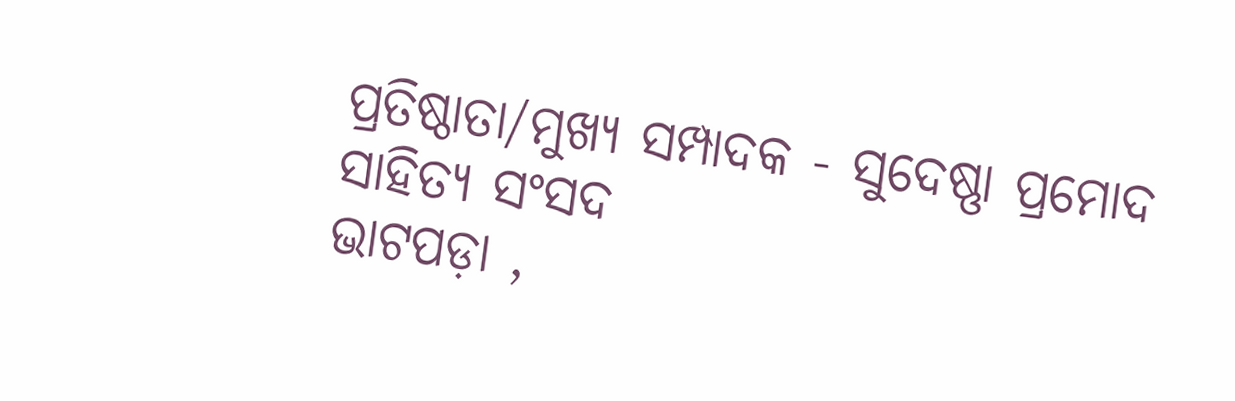ପ୍ରତିଷ୍ଠାତା/ମୁଖ୍ଯ ସମ୍ପାଦକ - ସୁଦେଷ୍ଣା ପ୍ରମୋଦ ସାହିତ୍ଯ ସଂସଦ
ଭାଟପଡ଼ା ,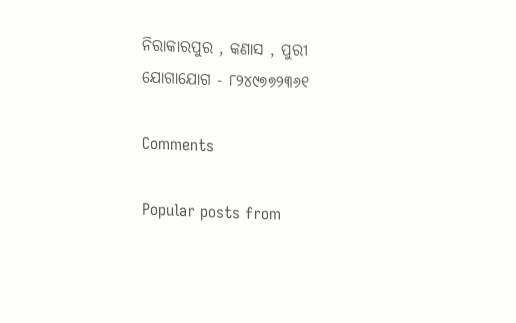ନିରାକାରପୁର , କଣାସ , ପୁରୀ
ଯୋଗାଯୋଗ - ୮୨୪୯୭୭୨୩୬୧

Comments

Popular posts from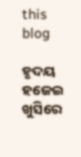this blog

ହୃଦୟ ହଜେଇ ଖୁସିରେ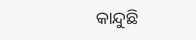କାନ୍ଦୁଛି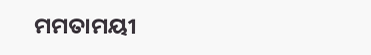ମମତାମୟୀ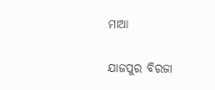ମାଆ

ଯାଜପୁର ବିରଜା